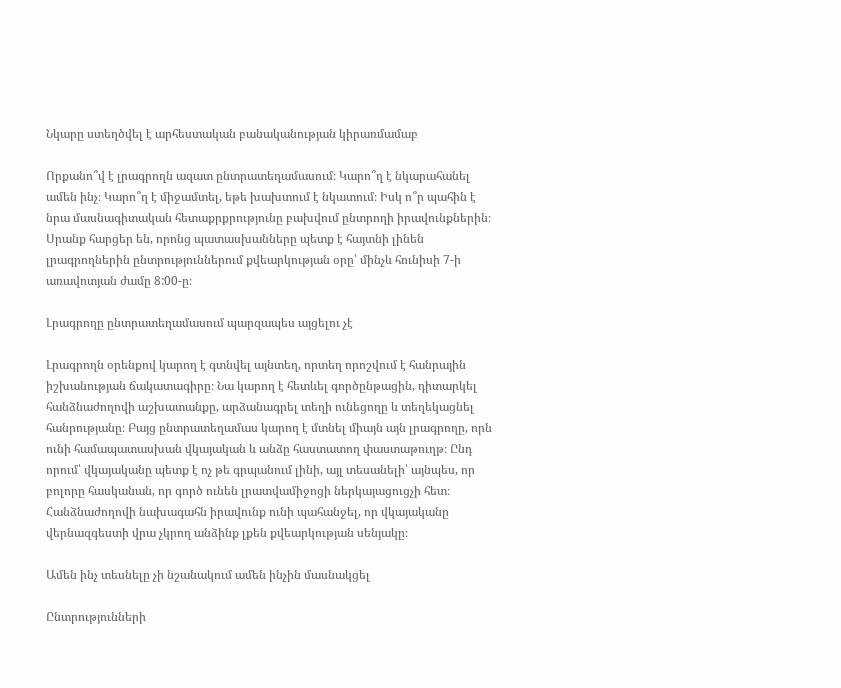Նկարը ստեղծվել է արհեստական բանականության կիրառմամաբ

Որքանո՞վ է լրագրողն ազատ ընտրատեղամասում։ Կարո՞ղ է նկարահանել ամեն ինչ։ Կարո՞ղ է միջամտել, եթե խախտում է նկատում։ Իսկ ո՞ր պահին է նրա մասնագիտական հետաքրքրությունը բախվում ընտրողի իրավունքներին։ Սրանք հարցեր են, որոնց պատասխանները պետք է հայտնի լինեն լրագրողներին ընտրություններում քվեարկության օրը՝ մինչև հունիսի 7-ի առավոտյան ժամը 8:00-ը։

Լրագրողը ընտրատեղամասում պարզապես այցելու չէ

Լրագրողն օրենքով կարող է գտնվել այնտեղ, որտեղ որոշվում է հանրային իշխանության ճակատագիրը։ Նա կարող է հետևել գործընթացին, դիտարկել հանձնաժողովի աշխատանքը, արձանագրել տեղի ունեցողը և տեղեկացնել հանրությանը։ Բայց ընտրատեղամաս կարող է մտնել միայն այն լրագրողը, որն ունի համապատասխան վկայական և անձը հաստատող փաստաթուղթ։ Ընդ որում՝ վկայականը պետք է ոչ թե գրպանում լինի, այլ տեսանելի՝ այնպես, որ բոլորը հասկանան, որ գործ ունեն լրատվամիջոցի ներկայացուցչի հետ։ Հանձնաժողովի նախագահն իրավունք ունի պահանջել, որ վկայականը վերնազգեստի վրա չկրող անձինք լքեն քվեարկության սենյակը։

Ամեն ինչ տեսնելը չի նշանակում ամեն ինչին մասնակցել

Ընտրությունների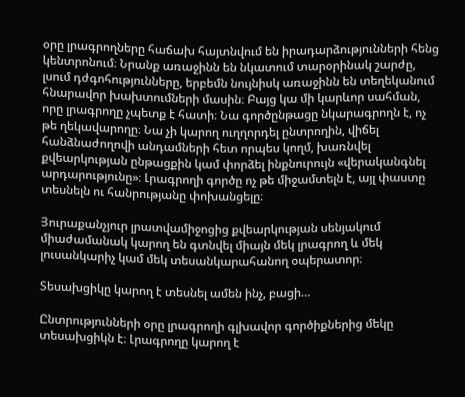օրը լրագրողները հաճախ հայտնվում են իրադարձությունների հենց կենտրոնում։ Նրանք առաջինն են նկատում տարօրինակ շարժը, լսում դժգոհությունները, երբեմն նույնիսկ առաջինն են տեղեկանում հնարավոր խախտումների մասին։ Բայց կա մի կարևոր սահման, որը լրագրողը չպետք է հատի։ Նա գործընթացը նկարագրողն է, ոչ թե ղեկավարողը։ Նա չի կարող ուղղորդել ընտրողին, վիճել հանձնաժողովի անդամների հետ որպես կողմ, խառնվել քվեարկության ընթացքին կամ փորձել ինքնուրույն «վերականգնել արդարությունը»։ Լրագրողի գործը ոչ թե միջամտելն է, այլ փաստը տեսնելն ու հանրությանը փոխանցելը։

Յուրաքանչյուր լրատվամիջոցից քվեարկության սենյակում միաժամանակ կարող են գտնվել միայն մեկ լրագրող և մեկ լուսանկարիչ կամ մեկ տեսանկարահանող օպերատոր։

Տեսախցիկը կարող է տեսնել ամեն ինչ, բացի…

Ընտրությունների օրը լրագրողի գլխավոր գործիքներից մեկը տեսախցիկն է։ Լրագրողը կարող է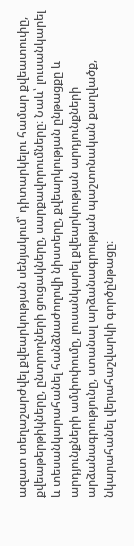ազատ տեղաշարժվել քվեարկության սենյակում՝ դիտարկելու համար քվեատուփը, քվեաթերթիկները, ընտրողների ցուցակները, սարքավորումները։ Նաև՝ լուսանկարել և տեսանկարահանել հանձնաժողովի նիստերը, քվեարկության ընթացքը և արդյունքների ամփոփումը, լուսանկարել քվեարկության արդյունքների արձանագրությունը, ստանալ արձանագրության պաշտոնական քաղվածք, նկարահանել վերահաշվարկի գործընթացը։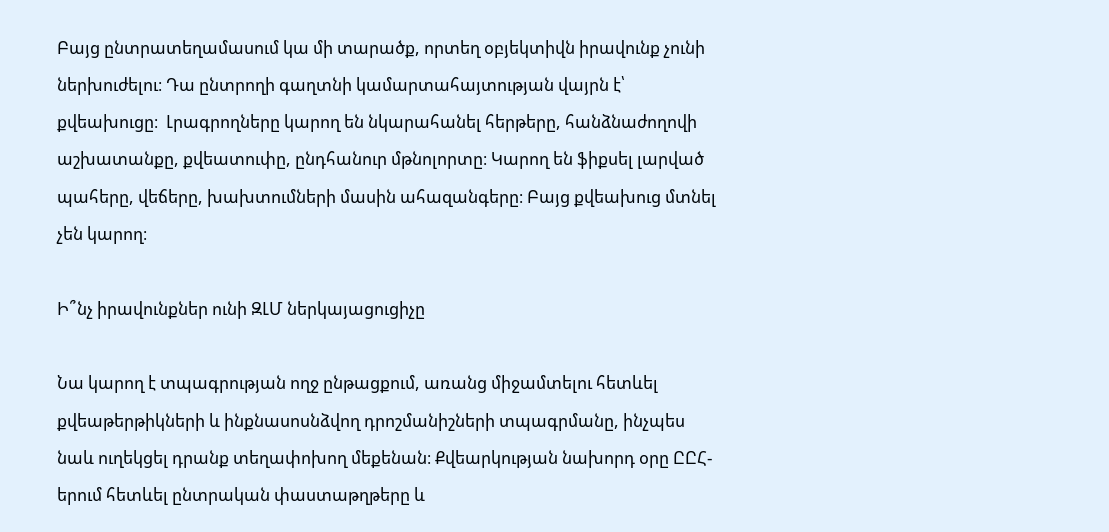Բայց ընտրատեղամասում կա մի տարածք, որտեղ օբյեկտիվն իրավունք չունի ներխուժելու։ Դա ընտրողի գաղտնի կամարտահայտության վայրն է՝ քվեախուցը։  Լրագրողները կարող են նկարահանել հերթերը, հանձնաժողովի աշխատանքը, քվեատուփը, ընդհանուր մթնոլորտը։ Կարող են ֆիքսել լարված պահերը, վեճերը, խախտումների մասին ահազանգերը։ Բայց քվեախուց մտնել չեն կարող։

Ի՞նչ իրավունքներ ունի ԶԼՄ ներկայացուցիչը

Նա կարող է տպագրության ողջ ընթացքում, առանց միջամտելու հետևել քվեաթերթիկների և ինքնասոսնձվող դրոշմանիշների տպագրմանը, ինչպես նաև ուղեկցել դրանք տեղափոխող մեքենան։ Քվեարկության նախորդ օրը ԸԸՀ-երում հետևել ընտրական փաստաթղթերը և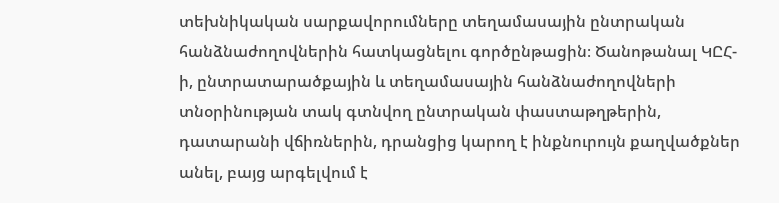տեխնիկական սարքավորումները տեղամասային ընտրական հանձնաժողովներին հատկացնելու գործընթացին։ Ծանոթանալ ԿԸՀ-ի, ընտրատարածքային և տեղամասային հանձնաժողովների տնօրինության տակ գտնվող ընտրական փաստաթղթերին, դատարանի վճիռներին, դրանցից կարող է ինքնուրույն քաղվածքներ անել, բայց արգելվում է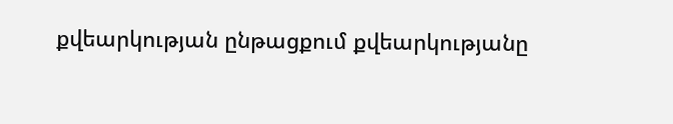քվեարկության ընթացքում քվեարկությանը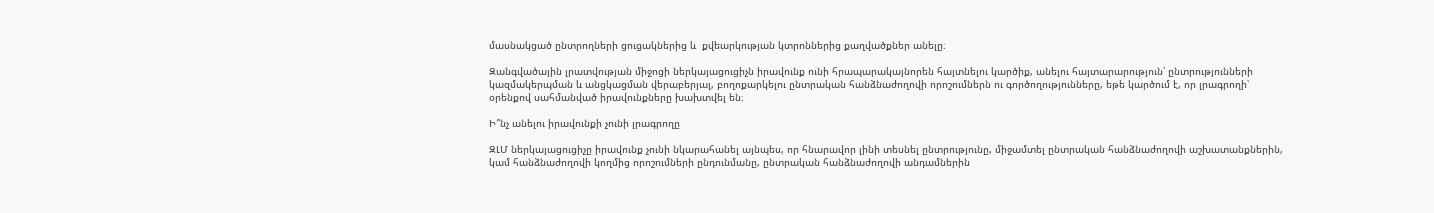մասնակցած ընտրողների ցուցակներից և  քվեարկության կտրոններից քաղվածքներ անելը։

Զանգվածային լրատվության միջոցի ներկայացուցիչն իրավունք ունի հրապարակայնորեն հայտնելու կարծիք, անելու հայտարարություն՝ ընտրությունների կազմակերպման և անցկացման վերաբերյալ, բողոքարկելու ընտրական հանձնաժողովի որոշումներն ու գործողությունները, եթե կարծում է, որ լրագրողի՝ օրենքով սահմանված իրավունքները խախտվել են։

Ի՞նչ անելու իրավունքի չունի լրագրողը

ԶԼՄ ներկայացուցիչը իրավունք չունի նկարահանել այնպես, որ հնարավոր լինի տեսնել ընտրությունը, միջամտել ընտրական հանձնաժողովի աշխատանքներին, կամ հանձնաժողովի կողմից որոշումների ընդունմանը, ընտրական հանձնաժողովի անդամներին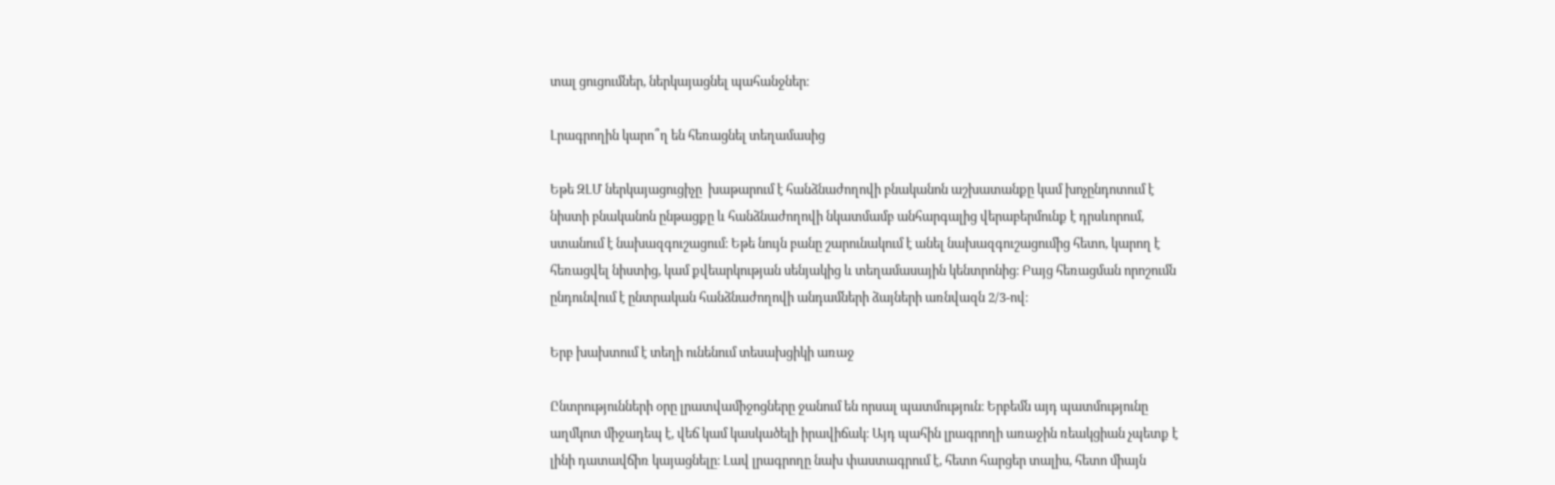տալ ցուցումներ, ներկայացնել պահանջներ։

Լրագրողին կարո՞ղ են հեռացնել տեղամասից

Եթե ԶԼՄ ներկայացուցիչը  խաթարում է հանձնաժողովի բնականոն աշխատանքը կամ խոչընդոտում է նիստի բնականոն ընթացքը և հանձնաժողովի նկատմամբ անհարգալից վերաբերմունք է դրսևորում, ստանում է նախազգուշացում։ Եթե նույն բանը շարունակում է անել նախազգուշացումից հետո, կարող է հեռացվել նիստից, կամ քվեարկության սենյակից և տեղամասային կենտրոնից։ Բայց հեռացման որոշումն ընդունվում է ընտրական հանձնաժողովի անդամների ձայների առնվազն 2/3-ով։

Երբ խախտում է տեղի ունենում տեսախցիկի առաջ

Ընտրությունների օրը լրատվամիջոցները ջանում են որսալ պատմություն։ Երբեմն այդ պատմությունը աղմկոտ միջադեպ է, վեճ կամ կասկածելի իրավիճակ։ Այդ պահին լրագրողի առաջին ռեակցիան չպետք է լինի դատավճիռ կայացնելը։ Լավ լրագրողը նախ փաստագրում է, հետո հարցեր տալիս, հետո միայն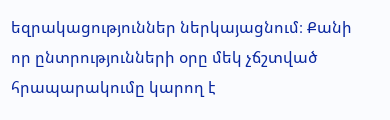եզրակացություններ ներկայացնում։ Քանի որ ընտրությունների օրը մեկ չճշտված հրապարակումը կարող է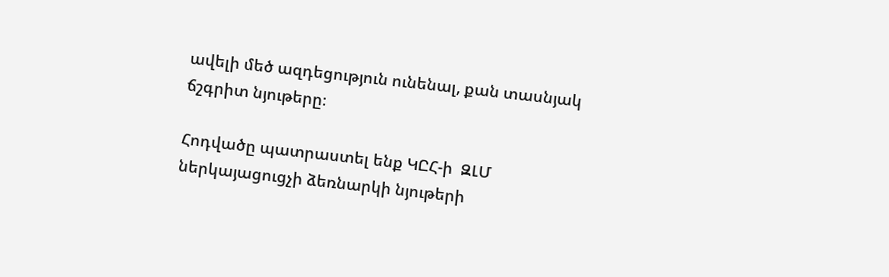ավելի մեծ ազդեցություն ունենալ, քան տասնյակ ճշգրիտ նյութերը։

Հոդվածը պատրաստել ենք ԿԸՀ-ի  ԶԼՄ ներկայացուցչի ձեռնարկի նյութերի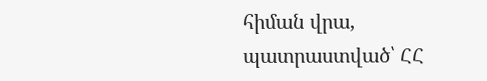հիման վրա, պատրաստված՝ ՀՀ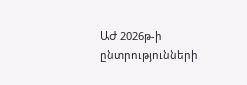ԱԺ 2026թ-ի ընտրությունների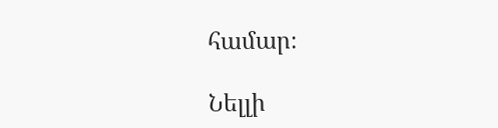համար։

Նելլի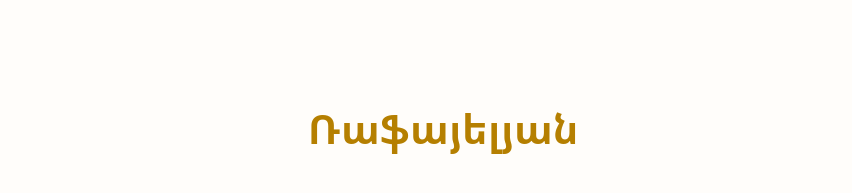Ռաֆայելյան